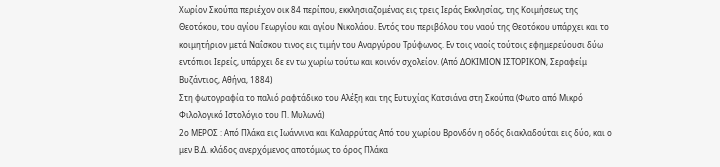Χωρίον Σκούπα περιέχον οικ 84 περίπου, εκκλησιαζομένας εις τρεις Ιεράς Εκκλησίας, της Κοιμήσεως της Θεοτόκου, του αγίου Γεωργίου και αγίου Νικολάου. Εντός του περιβόλου του ναού της Θεοτόκου υπάρχει και το κοιμητήριον μετά Ναΐσκου τινος εις τιμήν του Αναργύρου Τρύφωνος. Εν τοις ναοίς τούτοις εφημερεύουσι δύω εντόπιοι Ιερείς, υπάρχει δε εν τω χωρίω τούτω και κοινόν σχολείον. (Από ΔΟΚΙΜΙΟΝ ΙΣΤΟΡΙΚΟΝ, Σεραφείμ Βυζάντιος, Αθήνα, 1884)
Στη φωτογραφία το παλιό ραφτάδικο του Αλέξη και της Ευτυχίας Κατσιάνα στη Σκούπα (Φωτο από Μικρό Φιλολογικό Ιστολόγιο του Π. Μυλωνά)
2ο ΜΕΡΟΣ : Από Πλάκα εις Ιωάννινα και Καλαρρύτας Από του χωρίου Βρονδόν η οδός διακλαδούται εις δύο, και ο μεν Β.Δ. κλάδος ανερχόμενος αποτόμως το όρος Πλάκα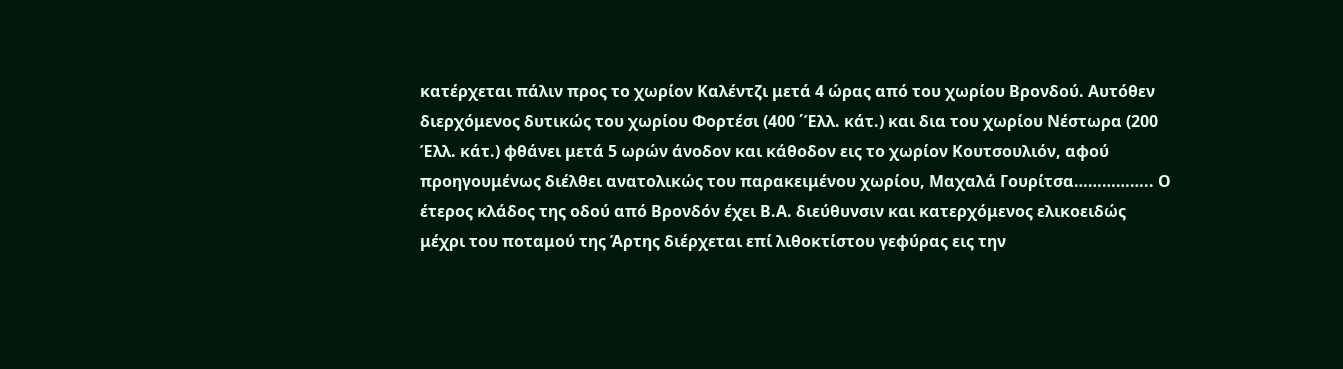κατέρχεται πάλιν προς το χωρίον Καλέντζι μετά 4 ώρας από του χωρίου Βρονδού. Αυτόθεν διερχόμενος δυτικώς του χωρίου Φορτέσι (400 ΄Έλλ. κάτ.) και δια του χωρίου Νέστωρα (200 Έλλ. κάτ.) φθάνει μετά 5 ωρών άνοδον και κάθοδον εις το χωρίον Κουτσουλιόν, αφού προηγουμένως διέλθει ανατολικώς του παρακειμένου χωρίου, Μαχαλά Γουρίτσα…………….. Ο έτερος κλάδος της οδού από Βρονδόν έχει Β.Α. διεύθυνσιν και κατερχόμενος ελικοειδώς μέχρι του ποταμού της Άρτης διέρχεται επί λιθοκτίστου γεφύρας εις την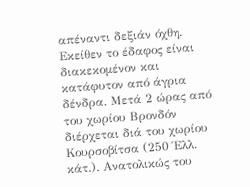απέναντι δεξιάν όχθη. Εκείθεν το έδαφος είναι διακεκομένον και κατάφυτον από άγρια δένδρα. Μετά 2 ώρας από του χωρίου Βρονδόν διέρχεται διά του χωρίου Κουρσοβίτσα (250 Έλλ. κάτ.). Ανατολικώς του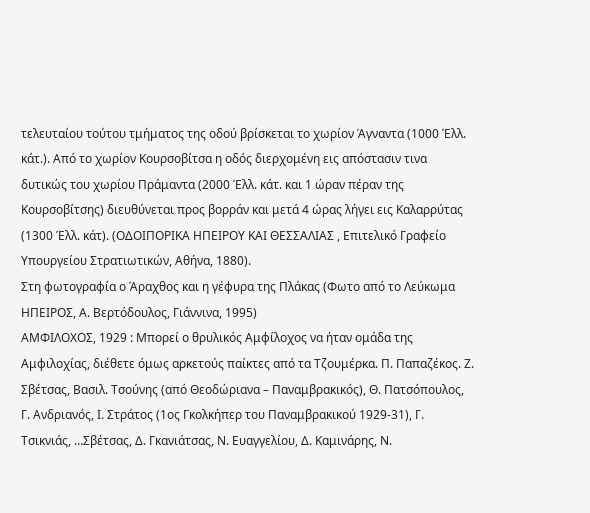τελευταίου τούτου τμήματος της οδού βρίσκεται το χωρίον Άγναντα (1000 Έλλ. κάτ.). Από το χωρίον Κουρσοβίτσα η οδός διερχομένη εις απόστασιν τινα δυτικώς του χωρίου Πράμαντα (2000 Έλλ. κάτ. και 1 ώραν πέραν της Κουρσοβίτσης) διευθύνεται προς βορράν και μετά 4 ώρας λήγει εις Καλαρρύτας (1300 Έλλ. κάτ). (ΟΔΟΙΠΟΡΙΚΑ ΗΠΕΙΡΟΥ ΚΑΙ ΘΕΣΣΑΛΙΑΣ , Επιτελικό Γραφείο Υπουργείου Στρατιωτικών, Αθήνα, 1880).
Στη φωτογραφία ο Άραχθος και η γέφυρα της Πλάκας (Φωτο από το Λεύκωμα ΗΠΕΙΡΟΣ, Α. Βερτόδουλος, Γιάννινα, 1995)
ΑΜΦΙΛΟΧΟΣ, 1929 : Μπορεί ο θρυλικός Αμφίλοχος να ήταν ομάδα της Αμφιλοχίας, διέθετε όμως αρκετούς παίκτες από τα Τζουμέρκα. Π. Παπαζέκος. Ζ. Σβέτσας, Βασιλ. Τσούνης (από Θεοδώριανα – Παναμβρακικός), Θ. Πατσόπουλος, Γ. Ανδριανός, Ι. Στράτος (1ος Γκολκήπερ του Παναμβρακικού 1929-31), Γ. Τσικνιάς, …Σβέτσας, Δ. Γκανιάτσας, Ν. Ευαγγελίου, Δ. Καμινάρης, Ν.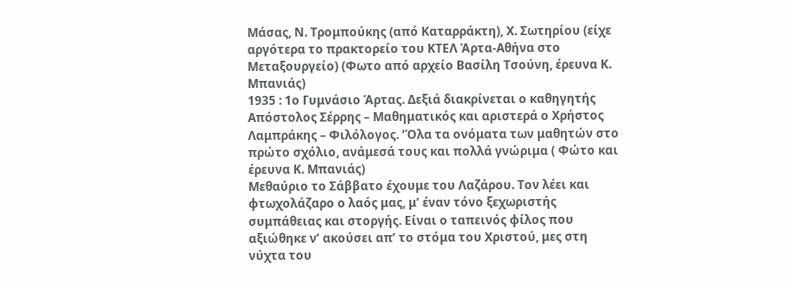Μάσας, Ν. Τρομπούκης (από Καταρράκτη), Χ. Σωτηρίου (είχε αργότερα το πρακτορείο του ΚΤΕΛ Άρτα-Αθήνα στο Μεταξουργείο) (Φωτο από αρχείο Βασίλη Τσούνη, έρευνα Κ. Μπανιάς)
1935 : 1ο Γυμνάσιο Άρτας. Δεξιά διακρίνεται ο καθηγητής Απόστολος Σέρρης – Μαθηματικός και αριστερά ο Χρήστος Λαμπράκης – Φιλόλογος. ‘Όλα τα ονόματα των μαθητών στο πρώτο σχόλιο, ανάμεσά τους και πολλά γνώριμα ( Φώτο και έρευνα Κ. Μπανιάς)
Μεθαύριο το Σάββατο έχουμε του Λαζάρου. Τον λέει και φτωχολάζαρο ο λαός μας, μ’ έναν τόνο ξεχωριστής συμπάθειας και στοργής. Είναι ο ταπεινός φίλος που αξιώθηκε ν’ ακούσει απ’ το στόμα του Χριστού, μες στη νύχτα του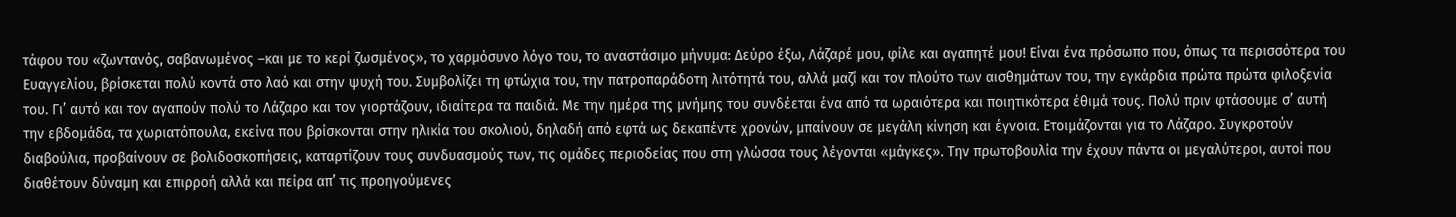τάφου του «ζωντανός, σαβανωμένος –και με το κερί ζωσμένος», το χαρμόσυνο λόγο του, το αναστάσιμο μήνυμα: Δεύρο έξω, Λάζαρέ μου, φίλε και αγαπητέ μου! Είναι ένα πρόσωπο που, όπως τα περισσότερα του Ευαγγελίου, βρίσκεται πολύ κοντά στο λαό και στην ψυχή του. Συμβολίζει τη φτώχια του, την πατροπαράδοτη λιτότητά του, αλλά μαζί και τον πλούτο των αισθημάτων του, την εγκάρδια πρώτα πρώτα φιλοξενία του. Γι’ αυτό και τον αγαπούν πολύ το Λάζαρο και τον γιορτάζουν, ιδιαίτερα τα παιδιά. Με την ημέρα της μνήμης του συνδέεται ένα από τα ωραιότερα και ποιητικότερα έθιμά τους. Πολύ πριν φτάσουμε σ’ αυτή την εβδομάδα, τα χωριατόπουλα, εκείνα που βρίσκονται στην ηλικία του σκολιού, δηλαδή από εφτά ως δεκαπέντε χρονών, μπαίνουν σε μεγάλη κίνηση και έγνοια. Ετοιμάζονται για το Λάζαρο. Συγκροτούν διαβούλια, προβαίνουν σε βολιδοσκοπήσεις, καταρτίζουν τους συνδυασμούς των, τις ομάδες περιοδείας που στη γλώσσα τους λέγονται «μάγκες». Την πρωτοβουλία την έχουν πάντα οι μεγαλύτεροι, αυτοί που διαθέτουν δύναμη και επιρροή αλλά και πείρα απ’ τις προηγούμενες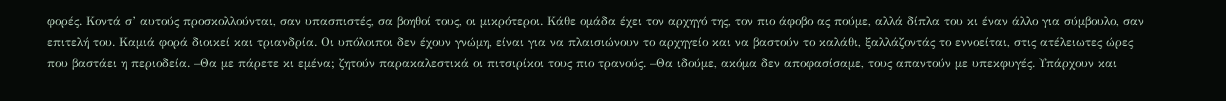φορές. Κοντά σ’ αυτούς προσκολλούνται, σαν υπασπιστές, σα βοηθοί τους, οι μικρότεροι. Κάθε ομάδα έχει τον αρχηγό της, τον πιο άφοβο ας πούμε, αλλά δίπλα του κι έναν άλλο για σύμβουλο, σαν επιτελή του. Καμιά φορά διοικεί και τριανδρία. Οι υπόλοιποι δεν έχουν γνώμη, είναι για να πλαισιώνουν το αρχηγείο και να βαστούν το καλάθι, ξαλλάζοντάς το εννοείται, στις ατέλειωτες ώρες που βαστάει η περιοδεία. –Θα με πάρετε κι εμένα; ζητούν παρακαλεστικά οι πιτσιρίκοι τους πιο τρανούς. –Θα ιδούμε, ακόμα δεν αποφασίσαμε, τους απαντούν με υπεκφυγές. Υπάρχουν και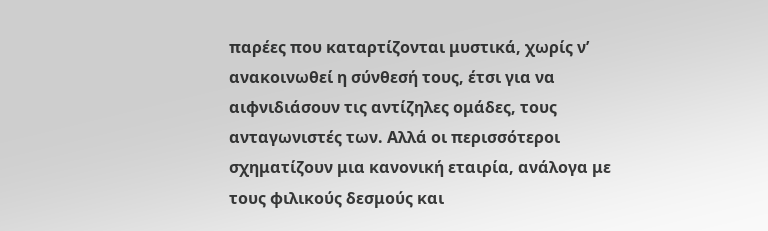παρέες που καταρτίζονται μυστικά, χωρίς ν’ ανακοινωθεί η σύνθεσή τους, έτσι για να αιφνιδιάσουν τις αντίζηλες ομάδες, τους ανταγωνιστές των. Αλλά οι περισσότεροι σχηματίζουν μια κανονική εταιρία, ανάλογα με τους φιλικούς δεσμούς και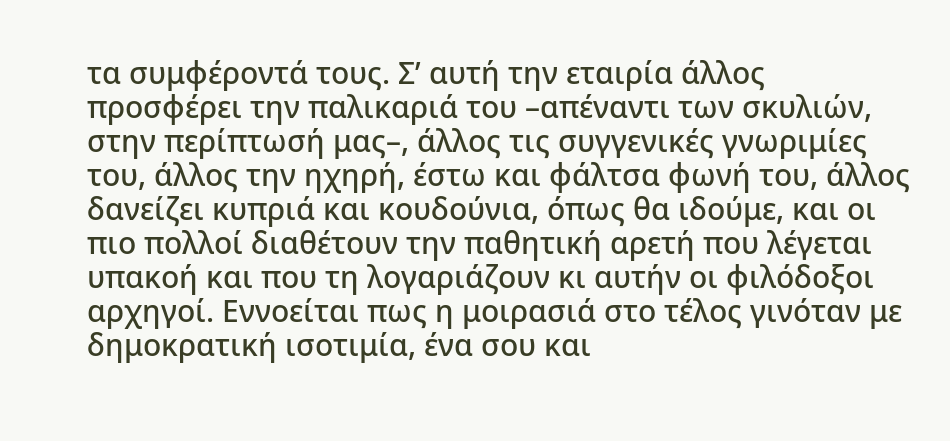τα συμφέροντά τους. Σ’ αυτή την εταιρία άλλος προσφέρει την παλικαριά του –απέναντι των σκυλιών, στην περίπτωσή μας–, άλλος τις συγγενικές γνωριμίες του, άλλος την ηχηρή, έστω και φάλτσα φωνή του, άλλος δανείζει κυπριά και κουδούνια, όπως θα ιδούμε, και οι πιο πολλοί διαθέτουν την παθητική αρετή που λέγεται υπακοή και που τη λογαριάζουν κι αυτήν οι φιλόδοξοι αρχηγοί. Εννοείται πως η μοιρασιά στο τέλος γινόταν με δημοκρατική ισοτιμία, ένα σου και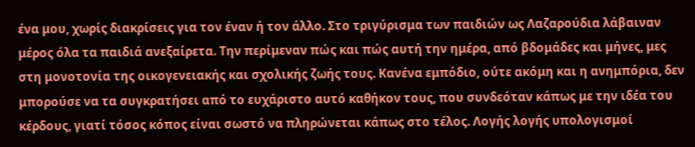ένα μου, χωρίς διακρίσεις για τον έναν ή τον άλλο. Στο τριγύρισμα των παιδιών ως Λαζαρούδια λάβαιναν μέρος όλα τα παιδιά ανεξαίρετα. Την περίμεναν πώς και πώς αυτή την ημέρα, από βδομάδες και μήνες, μες στη μονοτονία της οικογενειακής και σχολικής ζωής τους. Κανένα εμπόδιο, ούτε ακόμη και η ανημπόρια, δεν μπορούσε να τα συγκρατήσει από το ευχάριστο αυτό καθήκον τους, που συνδεόταν κάπως με την ιδέα του κέρδους, γιατί τόσος κόπος είναι σωστό να πληρώνεται κάπως στο τέλος. Λογής λογής υπολογισμοί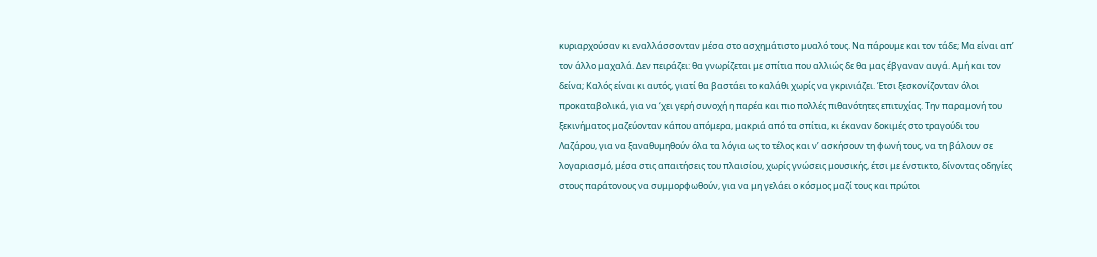κυριαρχούσαν κι εναλλάσσονταν μέσα στο ασχημάτιστο μυαλό τους. Να πάρουμε και τον τάδε; Μα είναι απ’ τον άλλο μαχαλά. Δεν πειράζει: θα γνωρίζεται με σπίτια που αλλιώς δε θα μας έβγαναν αυγά. Αμή και τον δείνα; Καλός είναι κι αυτός, γιατί θα βαστάει το καλάθι χωρίς να γκρινιάζει. Έτσι ξεσκονίζονταν όλοι προκαταβολικά, για να ‘χει γερή συνοχή η παρέα και πιο πολλές πιθανότητες επιτυχίας. Την παραμονή του ξεκινήματος μαζεύονταν κάπου απόμερα, μακριά από τα σπίτια, κι έκαναν δοκιμές στο τραγούδι του Λαζάρου, για να ξαναθυμηθούν όλα τα λόγια ως το τέλος και ν’ ασκήσουν τη φωνή τους, να τη βάλουν σε λογαριασμό, μέσα στις απαιτήσεις του πλαισίου, χωρίς γνώσεις μουσικής, έτσι με ένστικτο, δίνοντας οδηγίες στους παράτονους να συμμορφωθούν, για να μη γελάει ο κόσμος μαζί τους και πρώτοι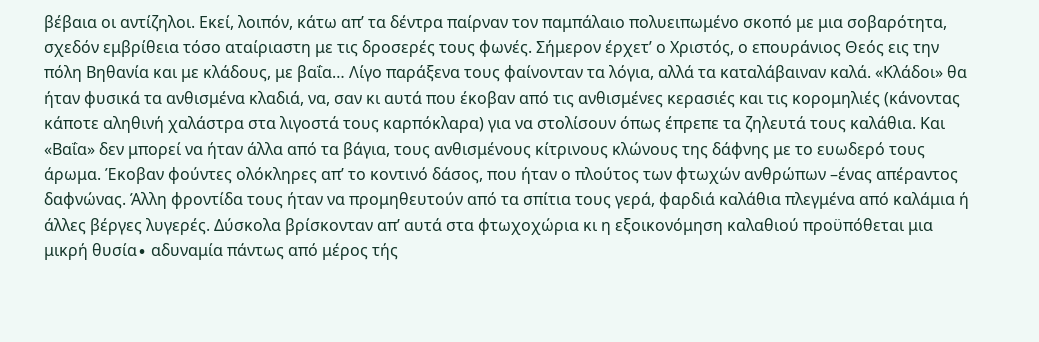βέβαια οι αντίζηλοι. Εκεί, λοιπόν, κάτω απ’ τα δέντρα παίρναν τον παμπάλαιο πολυειπωμένο σκοπό με μια σοβαρότητα, σχεδόν εμβρίθεια τόσο αταίριαστη με τις δροσερές τους φωνές. Σήμερον έρχετ’ ο Χριστός, ο επουράνιος Θεός εις την πόλη Βηθανία και με κλάδους, με βαΐα… Λίγο παράξενα τους φαίνονταν τα λόγια, αλλά τα καταλάβαιναν καλά. «Κλάδοι» θα ήταν φυσικά τα ανθισμένα κλαδιά, να, σαν κι αυτά που έκοβαν από τις ανθισμένες κερασιές και τις κορομηλιές (κάνοντας κάποτε αληθινή χαλάστρα στα λιγοστά τους καρπόκλαρα) για να στολίσουν όπως έπρεπε τα ζηλευτά τους καλάθια. Και «Βαΐα» δεν μπορεί να ήταν άλλα από τα βάγια, τους ανθισμένους κίτρινους κλώνους της δάφνης με το ευωδερό τους άρωμα. Έκοβαν φούντες ολόκληρες απ’ το κοντινό δάσος, που ήταν ο πλούτος των φτωχών ανθρώπων –ένας απέραντος δαφνώνας. Άλλη φροντίδα τους ήταν να προμηθευτούν από τα σπίτια τους γερά, φαρδιά καλάθια πλεγμένα από καλάμια ή άλλες βέργες λυγερές. Δύσκολα βρίσκονταν απ’ αυτά στα φτωχοχώρια κι η εξοικονόμηση καλαθιού προϋπόθεται μια μικρή θυσία∙ αδυναμία πάντως από μέρος τής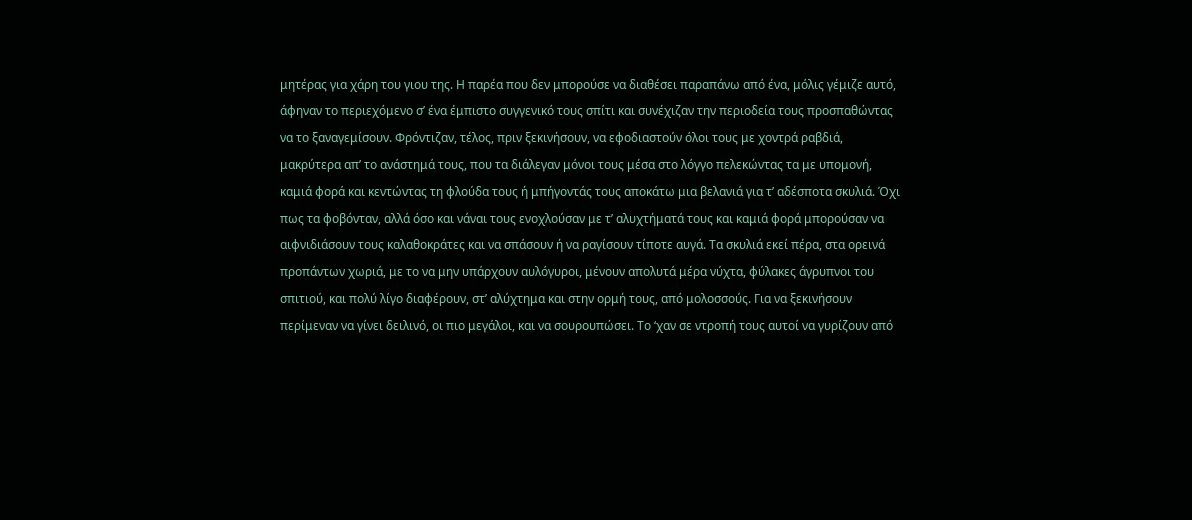μητέρας για χάρη του γιου της. Η παρέα που δεν μπορούσε να διαθέσει παραπάνω από ένα, μόλις γέμιζε αυτό, άφηναν το περιεχόμενο σ’ ένα έμπιστο συγγενικό τους σπίτι και συνέχιζαν την περιοδεία τους προσπαθώντας να το ξαναγεμίσουν. Φρόντιζαν, τέλος, πριν ξεκινήσουν, να εφοδιαστούν όλοι τους με χοντρά ραβδιά, μακρύτερα απ’ το ανάστημά τους, που τα διάλεγαν μόνοι τους μέσα στο λόγγο πελεκώντας τα με υπομονή, καμιά φορά και κεντώντας τη φλούδα τους ή μπήγοντάς τους αποκάτω μια βελανιά για τ’ αδέσποτα σκυλιά. Όχι πως τα φοβόνταν, αλλά όσο και νάναι τους ενοχλούσαν με τ’ αλυχτήματά τους και καμιά φορά μπορούσαν να αιφνιδιάσουν τους καλαθοκράτες και να σπάσουν ή να ραγίσουν τίποτε αυγά. Τα σκυλιά εκεί πέρα, στα ορεινά προπάντων χωριά, με το να μην υπάρχουν αυλόγυροι, μένουν απολυτά μέρα νύχτα, φύλακες άγρυπνοι του σπιτιού, και πολύ λίγο διαφέρουν, στ’ αλύχτημα και στην ορμή τους, από μολοσσούς. Για να ξεκινήσουν περίμεναν να γίνει δειλινό, οι πιο μεγάλοι, και να σουρουπώσει. Το ‘χαν σε ντροπή τους αυτοί να γυρίζουν από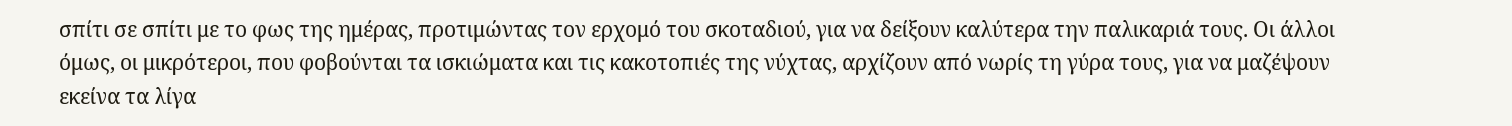σπίτι σε σπίτι με το φως της ημέρας, προτιμώντας τον ερχομό του σκοταδιού, για να δείξουν καλύτερα την παλικαριά τους. Οι άλλοι όμως, οι μικρότεροι, που φοβούνται τα ισκιώματα και τις κακοτοπιές της νύχτας, αρχίζουν από νωρίς τη γύρα τους, για να μαζέψουν εκείνα τα λίγα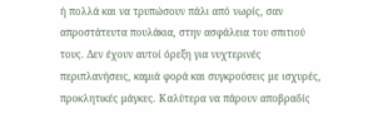ή πολλά και να τρυπώσουν πάλι από νωρίς, σαν απροστάτευτα πουλάκια, στην ασφάλεια του σπιτιού τους. Δεν έχουν αυτοί όρεξη για νυχτερινές περιπλανήσεις, καμιά φορά και συγκρούσεις με ισχυρές, προκλητικές μάγκες. Καλύτερα να πάρουν αποβραδίς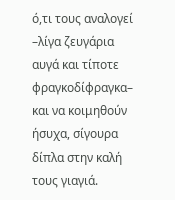ό,τι τους αναλογεί –λίγα ζευγάρια αυγά και τίποτε φραγκοδίφραγκα– και να κοιμηθούν ήσυχα, σίγουρα δίπλα στην καλή τους γιαγιά.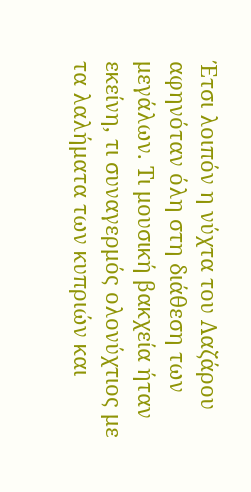Έτσι λοιπόν η νύχτα του Λαζάρου αφηνόταν όλη στη διάθεση των μεγάλων. Τι μουσική βακχεία ήταν εκείνη, τι συναγερμός ολονύχτιος με τα λαλήματα των κυπριών και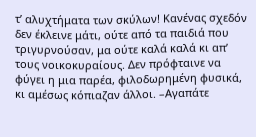τ’ αλυχτήματα των σκύλων! Κανένας σχεδόν δεν έκλεινε μάτι, ούτε από τα παιδιά που τριγυρνούσαν, μα ούτε καλά καλά κι απ’ τους νοικοκυραίους. Δεν πρόφταινε να φύγει η μια παρέα, φιλοδωρημένη φυσικά, κι αμέσως κόπιαζαν άλλοι. –Αγαπάτε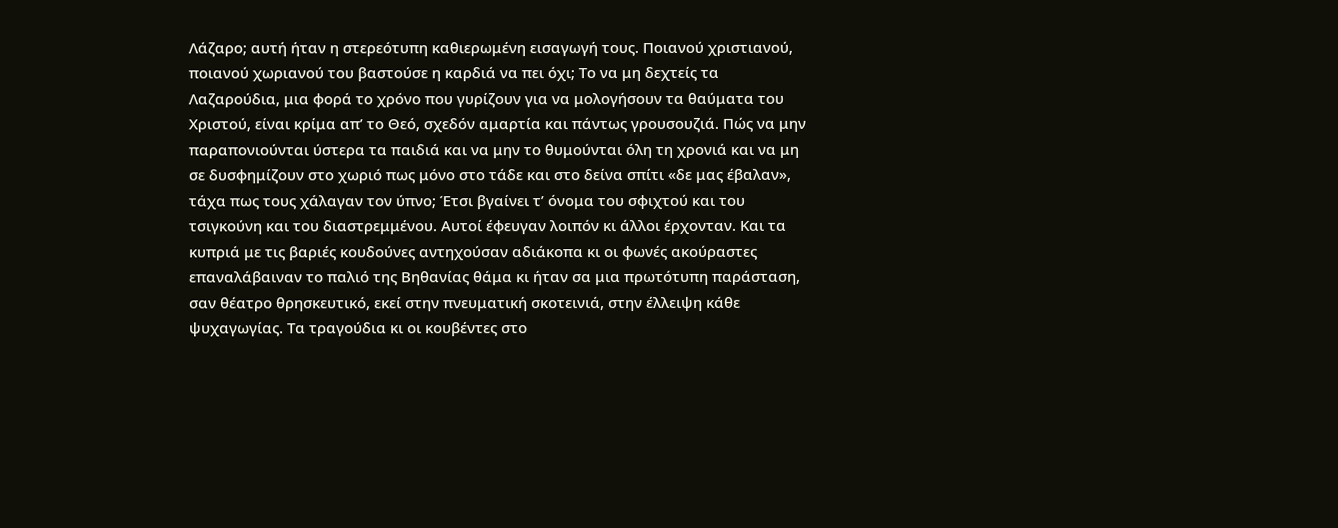Λάζαρο; αυτή ήταν η στερεότυπη καθιερωμένη εισαγωγή τους. Ποιανού χριστιανού, ποιανού χωριανού του βαστούσε η καρδιά να πει όχι; Το να μη δεχτείς τα Λαζαρούδια, μια φορά το χρόνο που γυρίζουν για να μολογήσουν τα θαύματα του Χριστού, είναι κρίμα απ’ το Θεό, σχεδόν αμαρτία και πάντως γρουσουζιά. Πώς να μην παραπονιούνται ύστερα τα παιδιά και να μην το θυμούνται όλη τη χρονιά και να μη σε δυσφημίζουν στο χωριό πως μόνο στο τάδε και στο δείνα σπίτι «δε μας έβαλαν», τάχα πως τους χάλαγαν τον ύπνο; Έτσι βγαίνει τ’ όνομα του σφιχτού και του τσιγκούνη και του διαστρεμμένου. Αυτοί έφευγαν λοιπόν κι άλλοι έρχονταν. Και τα κυπριά με τις βαριές κουδούνες αντηχούσαν αδιάκοπα κι οι φωνές ακούραστες επαναλάβαιναν το παλιό της Βηθανίας θάμα κι ήταν σα μια πρωτότυπη παράσταση, σαν θέατρο θρησκευτικό, εκεί στην πνευματική σκοτεινιά, στην έλλειψη κάθε ψυχαγωγίας. Τα τραγούδια κι οι κουβέντες στο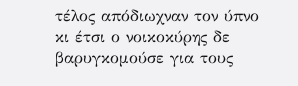τέλος απόδιωχναν τον ύπνο κι έτσι ο νοικοκύρης δε βαρυγκομούσε για τους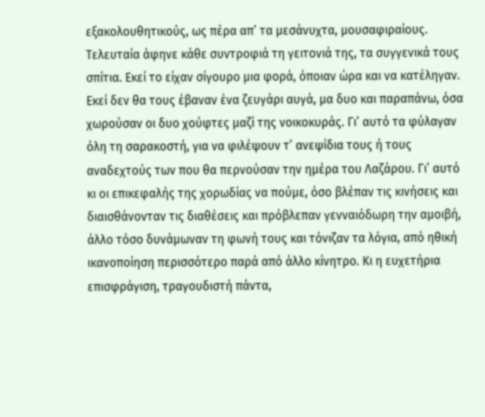εξακολουθητικούς, ως πέρα απ’ τα μεσάνυχτα, μουσαφιραίους. Τελευταία άφηνε κάθε συντροφιά τη γειτονιά της, τα συγγενικά τους σπίτια. Εκεί το είχαν σίγουρο μια φορά, όποιαν ώρα και να κατέληγαν. Εκεί δεν θα τους έβαναν ένα ζευγάρι αυγά, μα δυο και παραπάνω, όσα χωρούσαν οι δυο χούφτες μαζί της νοικοκυράς. Γι’ αυτό τα φύλαγαν όλη τη σαρακοστή, για να φιλέψουν τ’ ανεψίδια τους ή τους αναδεχτούς των που θα περνούσαν την ημέρα του Λαζάρου. Γι’ αυτό κι οι επικεφαλής της χορωδίας να πούμε, όσο βλέπαν τις κινήσεις και διαισθάνονταν τις διαθέσεις και πρόβλεπαν γενναιόδωρη την αμοιβή, άλλο τόσο δυνάμωναν τη φωνή τους και τόνιζαν τα λόγια, από ηθική ικανοποίηση περισσότερο παρά από άλλο κίνητρο. Κι η ευχετήρια επισφράγιση, τραγουδιστή πάντα,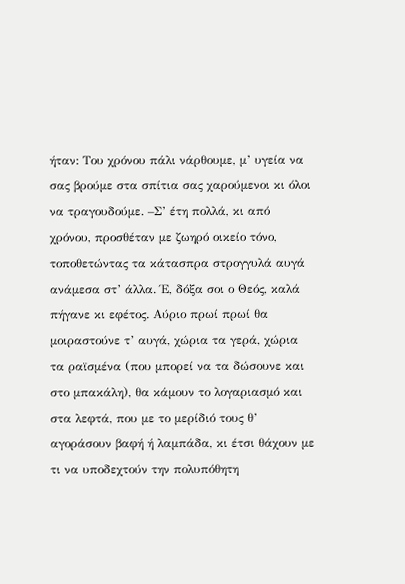ήταν: Του χρόνου πάλι νάρθουμε, μ’ υγεία να σας βρούμε στα σπίτια σας χαρούμενοι κι όλοι να τραγουδούμε. –Σ’ έτη πολλά, κι από χρόνου, προσθέταν με ζωηρό οικείο τόνο, τοποθετώντας τα κάτασπρα στρογγυλά αυγά ανάμεσα στ’ άλλα. Έ, δόξα σοι ο Θεός, καλά πήγανε κι εφέτος. Αύριο πρωί πρωί θα μοιραστούνε τ’ αυγά, χώρια τα γερά, χώρια τα ραϊσμένα (που μπορεί να τα δώσουνε και στο μπακάλη), θα κάμουν το λογαριασμό και στα λεφτά, που με το μερίδιό τους θ’ αγοράσουν βαφή ή λαμπάδα, κι έτσι θάχουν με τι να υποδεχτούν την πολυπόθητη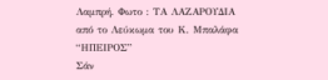Λαμπρή. Φωτο : ΤΑ ΛΑΖΑΡΟΥΔΙΑ από το Λεύκωμα του Κ. Μπαλάφα “ΗΠΕΙΡΟΣ”
Σάν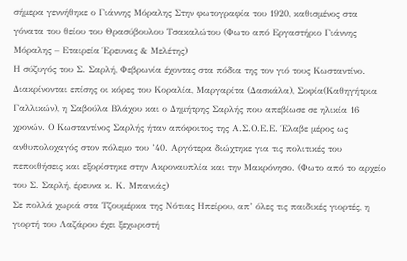σήμερα γεννήθηκε ο Γιάννης Μόραλης Στην φωτογραφία του 1920, καθισμένος στα γόνατα του θείου του Θρασύβουλου Τσακαλώτου (Φωτο από Εργαστήριο Γιάννης Μόραλης – Εταιρεία Έρευνας & Μελέτης)
Η σύζυγός του Σ. Σαρλή, Φεβρωνία έχοντας στα πόδια της τον γιό τους Κωσταντίνο. Διακρίνονται επίσης οι κόρες του Κοραλία, Μαργαρίτα (Δασκάλα), Σοφία(Καθηγήτρια Γαλλικών), η Σαβούλα Βλάχου και ο Δημήτρης Σαρλής που απεβίωσε σε ηλικία 16 χρονών. Ο Κωσταντίνος Σαρλής ήταν απόφοιτος της Α.Σ.Ο.Ε.Ε. Έλαβε μέρος ως ανθυπολοχαγός στον πόλεμο του ’40. Αργότερα διώχτηκε για τις πολιτικές του πεποιθήσεις και εξορίστηκε στην Ακροναυπλία και την Μακρόνησο. (Φωτο από το αρχείο του Σ. Σαρλή, έρευνα κ. Κ. Μπανιάς)
Σε πολλά χωριά στα Τζουμέρκα της Νότιας Ηπείρου, απ’ όλες τις παιδικές γιορτές, η γιορτή του Λαζάρου έχει ξεχωριστή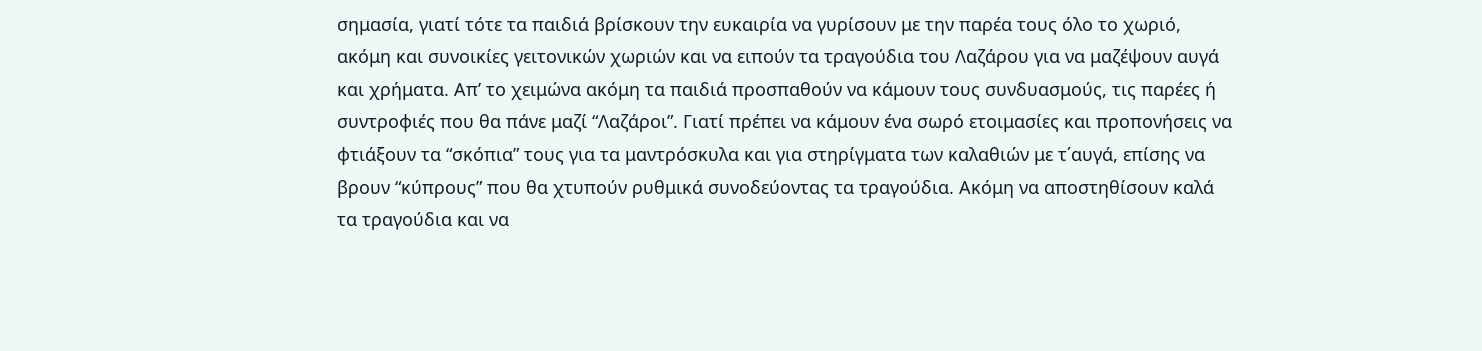σημασία, γιατί τότε τα παιδιά βρίσκουν την ευκαιρία να γυρίσουν με την παρέα τους όλο το χωριό, ακόμη και συνοικίες γειτονικών χωριών και να ειπούν τα τραγούδια του Λαζάρου για να μαζέψουν αυγά και χρήματα. Απ’ το χειμώνα ακόμη τα παιδιά προσπαθούν να κάμουν τους συνδυασμούς, τις παρέες ή συντροφιές που θα πάνε μαζί “Λαζάροι”. Γιατί πρέπει να κάμουν ένα σωρό ετοιμασίες και προπονήσεις να φτιάξουν τα “σκόπια” τους για τα μαντρόσκυλα και για στηρίγματα των καλαθιών με τ΄αυγά, επίσης να βρουν “κύπρους” που θα χτυπούν ρυθμικά συνοδεύοντας τα τραγούδια. Ακόμη να αποστηθίσουν καλά τα τραγούδια και να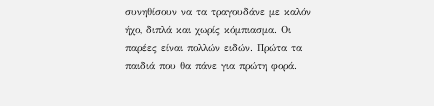συνηθίσουν να τα τραγουδάνε με καλόν ήχο, διπλά και χωρίς κόμπιασμα. Οι παρέες είναι πολλών ειδών. Πρώτα τα παιδιά που θα πάνε για πρώτη φορά.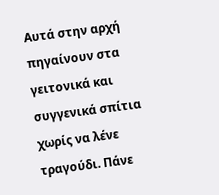Αυτά στην αρχή πηγαίνουν στα γειτονικά και συγγενικά σπίτια χωρίς να λένε τραγούδι. Πάνε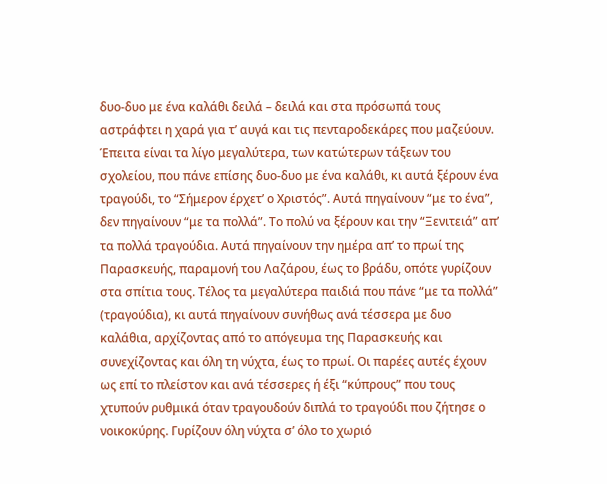δυο-δυο με ένα καλάθι δειλά – δειλά και στα πρόσωπά τους αστράφτει η χαρά για τ’ αυγά και τις πενταροδεκάρες που μαζεύουν. Έπειτα είναι τα λίγο μεγαλύτερα, των κατώτερων τάξεων του σχολείου, που πάνε επίσης δυο-δυο με ένα καλάθι, κι αυτά ξέρουν ένα τραγούδι, το “Σήμερον έρχετ’ ο Χριστός”. Αυτά πηγαίνουν “με το ένα”, δεν πηγαίνουν “με τα πολλά”. Το πολύ να ξέρουν και την “Ξενιτειά” απ’ τα πολλά τραγούδια. Αυτά πηγαίνουν την ημέρα απ’ το πρωί της Παρασκευής, παραμονή του Λαζάρου, έως το βράδυ, οπότε γυρίζουν στα σπίτια τους. Τέλος τα μεγαλύτερα παιδιά που πάνε “με τα πολλά” (τραγούδια), κι αυτά πηγαίνουν συνήθως ανά τέσσερα με δυο καλάθια, αρχίζοντας από το απόγευμα της Παρασκευής και συνεχίζοντας και όλη τη νύχτα, έως το πρωί. Οι παρέες αυτές έχουν ως επί το πλείστον και ανά τέσσερες ή έξι “κύπρους” που τους χτυπούν ρυθμικά όταν τραγουδούν διπλά το τραγούδι που ζήτησε ο νοικοκύρης. Γυρίζουν όλη νύχτα σ’ όλο το χωριό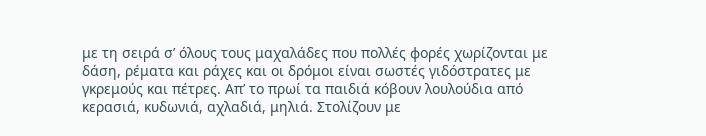με τη σειρά σ’ όλους τους μαχαλάδες που πολλές φορές χωρίζονται με δάση, ρέματα και ράχες και οι δρόμοι είναι σωστές γιδόστρατες με γκρεμούς και πέτρες. Απ’ το πρωί τα παιδιά κόβουν λουλούδια από κερασιά, κυδωνιά, αχλαδιά, μηλιά. Στολίζουν με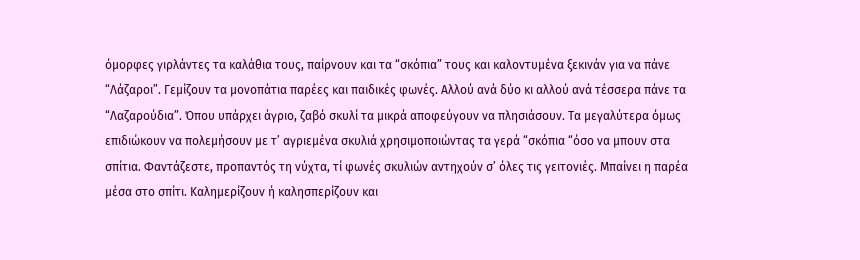όμορφες γιρλάντες τα καλάθια τους, παίρνουν και τα “σκόπια” τους και καλοντυμένα ξεκινάν για να πάνε “Λάζαροι”. Γεμίζουν τα μονοπάτια παρέες και παιδικές φωνές. Αλλού ανά δύο κι αλλού ανά τέσσερα πάνε τα “Λαζαρούδια”. Όπου υπάρχει άγριο, ζαβό σκυλί τα μικρά αποφεύγουν να πλησιάσουν. Τα μεγαλύτερα όμως επιδιώκουν να πολεμήσουν με τ’ αγριεμένα σκυλιά χρησιμοποιώντας τα γερά “σκόπια “όσο να μπουν στα σπίτια. Φαντάζεστε, προπαντός τη νύχτα, τί φωνές σκυλιών αντηχούν σ’ όλες τις γειτονιές. Μπαίνει η παρέα μέσα στο σπίτι. Καλημερίζουν ή καλησπερίζουν και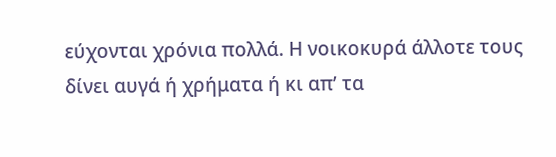εύχονται χρόνια πολλά. Η νοικοκυρά άλλοτε τους δίνει αυγά ή χρήματα ή κι απ’ τα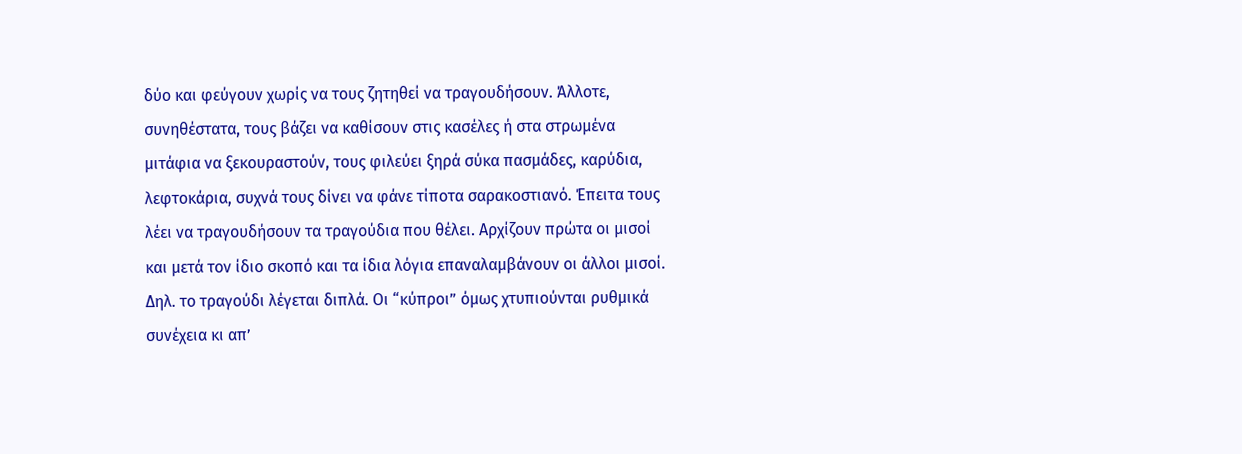δύο και φεύγουν χωρίς να τους ζητηθεί να τραγουδήσουν. Άλλοτε, συνηθέστατα, τους βάζει να καθίσουν στις κασέλες ή στα στρωμένα μιτάφια να ξεκουραστούν, τους φιλεύει ξηρά σύκα πασμάδες, καρύδια, λεφτοκάρια, συχνά τους δίνει να φάνε τίποτα σαρακοστιανό. Έπειτα τους λέει να τραγουδήσουν τα τραγούδια που θέλει. Αρχίζουν πρώτα οι μισοί και μετά τον ίδιο σκοπό και τα ίδια λόγια επαναλαμβάνουν οι άλλοι μισοί. Δηλ. το τραγούδι λέγεται διπλά. Οι “κύπροι” όμως χτυπιούνται ρυθμικά συνέχεια κι απ’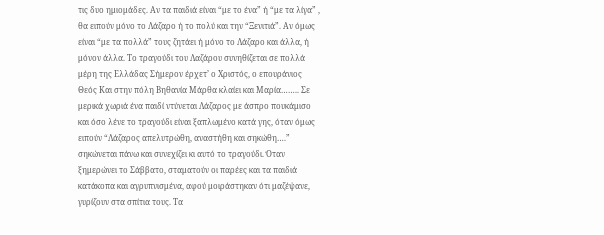τις δυο ημιομάδες. Αν τα παιδιά είναι “με το ένα” ή “με τα λίγα” , θα ειπούν μόνο το Λάζαρο ή το πολύ και την “Ξενιτιά”. Αν όμως είναι “με τα πολλά” τους ζητάει ή μόνο το Λάζαρο και άλλα, ή μόνον άλλα. Το τραγούδι του Λαζάρου συνηθίζεται σε πολλά μέρη της Ελλάδας Σήμερον έρχετ’ ο Χριστός, ο επουράνιος Θεός Και στην πόλη Βηθανία Μάρθα κλαίει και Μαρία…….. Σε μερικά χωριά ένα παιδί ντύνεται Λάζαρος με άσπρο πουκάμισο και όσο λένε το τραγούδι είναι ξαπλωμένο κατά γης, όταν όμως ειπούν “Λάζαρος απελυτρώθη, αναστήθη και σηκώθη….” σηκώνεται πάνω και συνεχίζει κι αυτό το τραγούδι. Όταν ξημερώνει το Σάββατο, σταματούν οι παρέες και τα παιδιά κατάκοπα και αγρυπνισμένα, αφού μοιράστηκαν ότι μαζέψανε, γυρίζουν στα σπίτια τους. Τα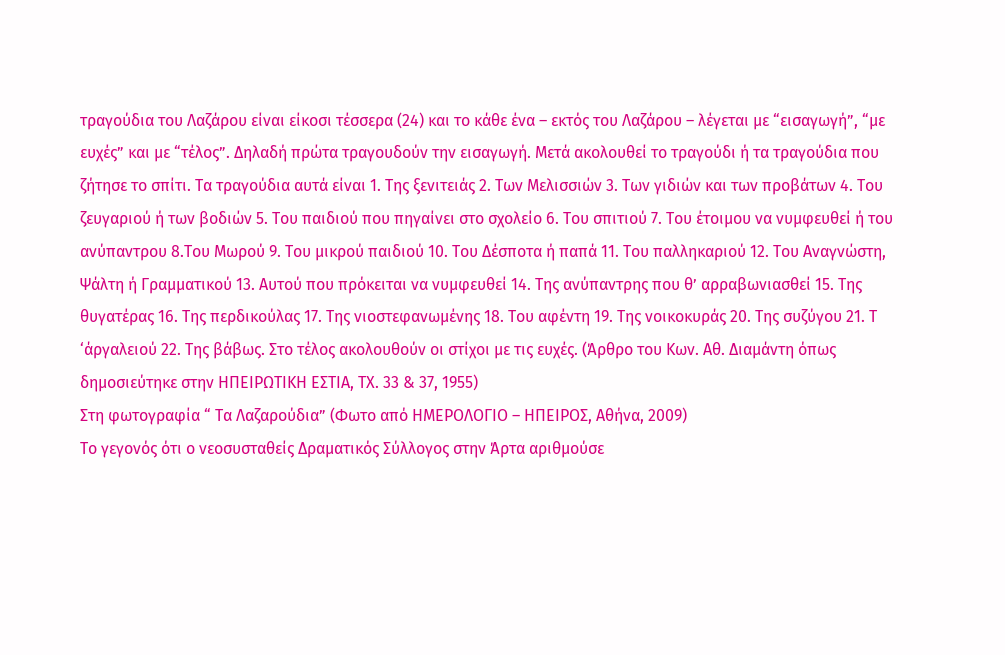τραγούδια του Λαζάρου είναι είκοσι τέσσερα (24) και το κάθε ένα – εκτός του Λαζάρου – λέγεται με “εισαγωγή”, “με ευχές” και με “τέλος”. Δηλαδή πρώτα τραγουδούν την εισαγωγή. Μετά ακολουθεί το τραγούδι ή τα τραγούδια που ζήτησε το σπίτι. Τα τραγούδια αυτά είναι 1. Της ξενιτειάς 2. Των Μελισσιών 3. Των γιδιών και των προβάτων 4. Του ζευγαριού ή των βοδιών 5. Του παιδιού που πηγαίνει στο σχολείο 6. Του σπιτιού 7. Του έτοιμου να νυμφευθεί ή του ανύπαντρου 8.Του Μωρού 9. Του μικρού παιδιού 10. Του Δέσποτα ή παπά 11. Του παλληκαριού 12. Του Αναγνώστη, Ψάλτη ή Γραμματικού 13. Αυτού που πρόκειται να νυμφευθεί 14. Της ανύπαντρης που θ’ αρραβωνιασθεί 15. Της θυγατέρας 16. Της περδικούλας 17. Της νιοστεφανωμένης 18. Του αφέντη 19. Της νοικοκυράς 20. Της συζύγου 21. Τ ‘άργαλειού 22. Της βάβως. Στο τέλος ακολουθούν οι στίχοι με τις ευχές. (Άρθρο του Κων. Αθ. Διαμάντη όπως δημοσιεύτηκε στην ΗΠΕΙΡΩΤΙΚΗ ΕΣΤΙΑ, ΤΧ. 33 & 37, 1955)
Στη φωτογραφία “ Τα Λαζαρούδια” (Φωτο από ΗΜΕΡΟΛΟΓΙΟ – ΗΠΕΙΡΟΣ, Αθήνα, 2009)
Το γεγονός ότι ο νεοσυσταθείς Δραματικός Σύλλογος στην Άρτα αριθμούσε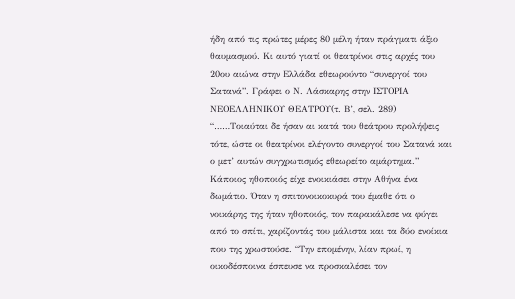ήδη από τις πρώτες μέρες 80 μέλη ήταν πράγματι άξιο θαυμασμού. Κι αυτό γιατί οι θεατρίνοι στις αρχές του 20ου αιώνα στην Ελλάδα εθεωρούντο “συνεργοί του Σατανά”. Γράφει ο Ν. Λάσκαρης στην ΙΣΤΟΡΙΑ ΝΕΟΕΛΛΗΝΙΚΟΥ ΘΕΑΤΡΟΥ(τ. Β’, σελ. 289) “……Τοιαύται δε ήσαν αι κατά του θεάτρου προλήψεις τότε, ώστε οι θεατρίνοι ελέγοντο συνεργοί του Σατανά και ο μετ’ αυτών συγχρωτισμός εθεωρείτο αμάρτημα.” Κάποιος ηθοποιός είχε ενοικιάσει στην Αθήνα ένα δωμάτιο. Όταν η σπιτονοικοκυρά του έμαθε ότι ο νοικάρης της ήταν ηθοποιός, τον παρακάλεσε να φύγει από το σπίτι, χαρίζοντάς του μάλιστα και τα δύο ενοίκια που της χρωστούσε. “Την επομένην, λίαν πρωί, η οικοδέσποινα έσπευσε να προσκαλέσει τον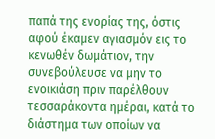παπά της ενορίας της, όστις αφού έκαμεν αγιασμόν εις το κενωθέν δωμάτιον, την συνεβούλευσε να μην το ενοικιάση πριν παρέλθουν τεσσαράκοντα ημέραι, κατά το διάστημα των οποίων να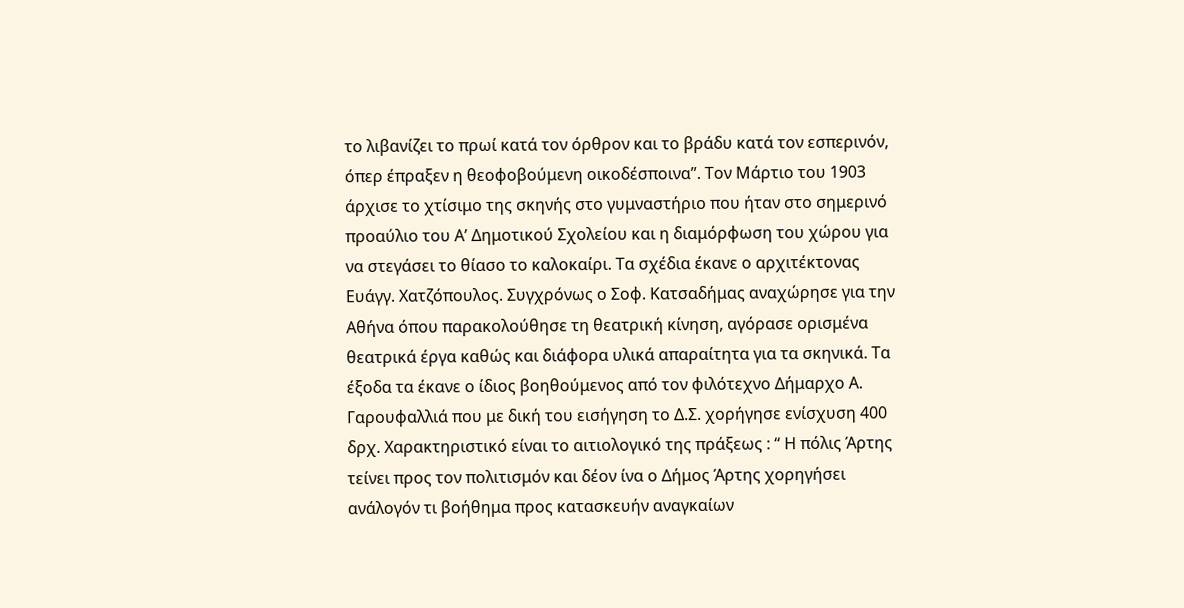το λιβανίζει το πρωί κατά τον όρθρον και το βράδυ κατά τον εσπερινόν, όπερ έπραξεν η θεοφοβούμενη οικοδέσποινα”. Τον Μάρτιο του 1903 άρχισε το χτίσιμο της σκηνής στο γυμναστήριο που ήταν στο σημερινό προαύλιο του Α’ Δημοτικού Σχολείου και η διαμόρφωση του χώρου για να στεγάσει το θίασο το καλοκαίρι. Τα σχέδια έκανε ο αρχιτέκτονας Ευάγγ. Χατζόπουλος. Συγχρόνως ο Σοφ. Κατσαδήμας αναχώρησε για την Αθήνα όπου παρακολούθησε τη θεατρική κίνηση, αγόρασε ορισμένα θεατρικά έργα καθώς και διάφορα υλικά απαραίτητα για τα σκηνικά. Τα έξοδα τα έκανε ο ίδιος βοηθούμενος από τον φιλότεχνο Δήμαρχο Α. Γαρουφαλλιά που με δική του εισήγηση το Δ.Σ. χορήγησε ενίσχυση 400 δρχ. Χαρακτηριστικό είναι το αιτιολογικό της πράξεως : “ Η πόλις Άρτης τείνει προς τον πολιτισμόν και δέον ίνα ο Δήμος Άρτης χορηγήσει ανάλογόν τι βοήθημα προς κατασκευήν αναγκαίων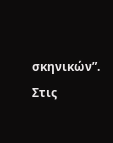σκηνικών”. Στις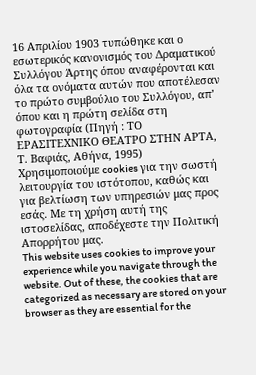16 Απριλίου 1903 τυπώθηκε και ο εσωτερικός κανονισμός του Δραματικού Συλλόγου Άρτης όπου αναφέρονται και όλα τα ονόματα αυτών που αποτέλεσαν το πρώτο συμβούλιο του Συλλόγου, απ’ όπου και η πρώτη σελίδα στη φωτογραφία (Πηγή : ΤΟ ΕΡΑΣΙΤΕΧΝΙΚΟ ΘΕΑΤΡΟ ΣΤΗΝ ΑΡΤΑ, Τ. Βαφιάς, Αθήνα, 1995)
Χρησιμοποιούμε cookies για την σωστή λειτουργία του ιστότοπου, καθώς και για βελτίωση των υπηρεσιών μας προς εσάς. Με τη χρήση αυτή της ιστοσελίδας, αποδέχεστε την Πολιτική Απορρήτου μας.
This website uses cookies to improve your experience while you navigate through the website. Out of these, the cookies that are categorized as necessary are stored on your browser as they are essential for the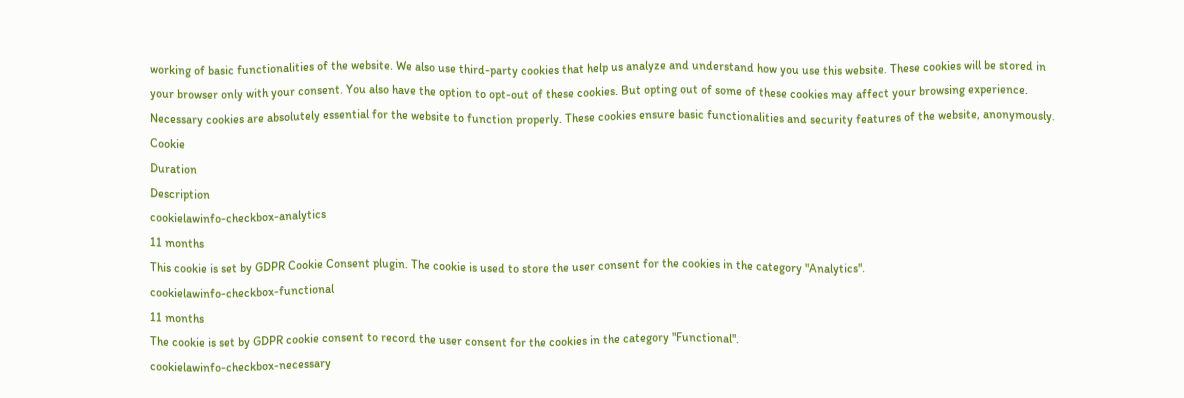working of basic functionalities of the website. We also use third-party cookies that help us analyze and understand how you use this website. These cookies will be stored in your browser only with your consent. You also have the option to opt-out of these cookies. But opting out of some of these cookies may affect your browsing experience.
Necessary cookies are absolutely essential for the website to function properly. These cookies ensure basic functionalities and security features of the website, anonymously.
Cookie
Duration
Description
cookielawinfo-checkbox-analytics
11 months
This cookie is set by GDPR Cookie Consent plugin. The cookie is used to store the user consent for the cookies in the category "Analytics".
cookielawinfo-checkbox-functional
11 months
The cookie is set by GDPR cookie consent to record the user consent for the cookies in the category "Functional".
cookielawinfo-checkbox-necessary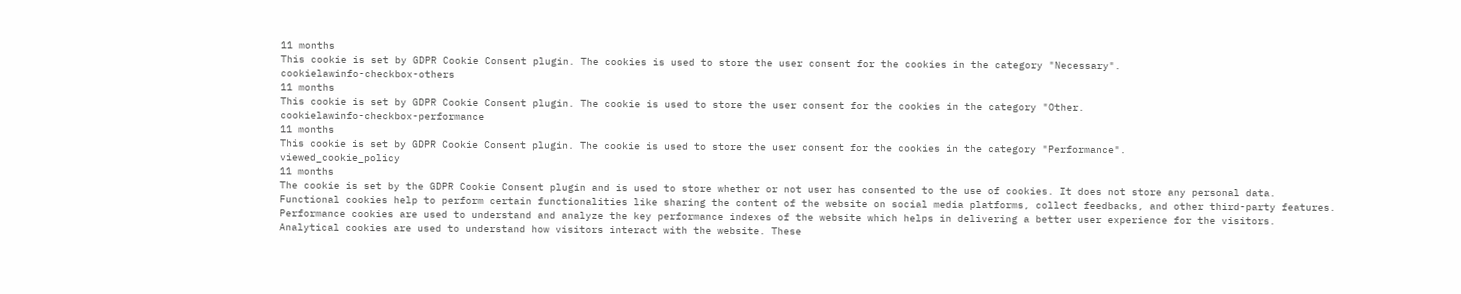11 months
This cookie is set by GDPR Cookie Consent plugin. The cookies is used to store the user consent for the cookies in the category "Necessary".
cookielawinfo-checkbox-others
11 months
This cookie is set by GDPR Cookie Consent plugin. The cookie is used to store the user consent for the cookies in the category "Other.
cookielawinfo-checkbox-performance
11 months
This cookie is set by GDPR Cookie Consent plugin. The cookie is used to store the user consent for the cookies in the category "Performance".
viewed_cookie_policy
11 months
The cookie is set by the GDPR Cookie Consent plugin and is used to store whether or not user has consented to the use of cookies. It does not store any personal data.
Functional cookies help to perform certain functionalities like sharing the content of the website on social media platforms, collect feedbacks, and other third-party features.
Performance cookies are used to understand and analyze the key performance indexes of the website which helps in delivering a better user experience for the visitors.
Analytical cookies are used to understand how visitors interact with the website. These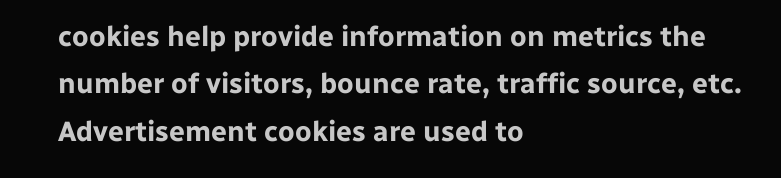cookies help provide information on metrics the number of visitors, bounce rate, traffic source, etc.
Advertisement cookies are used to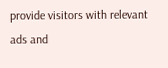provide visitors with relevant ads and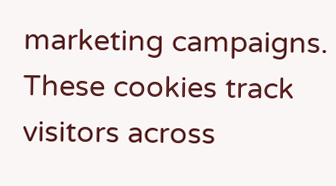marketing campaigns. These cookies track visitors across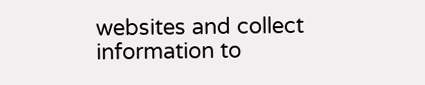websites and collect information to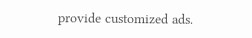provide customized ads.